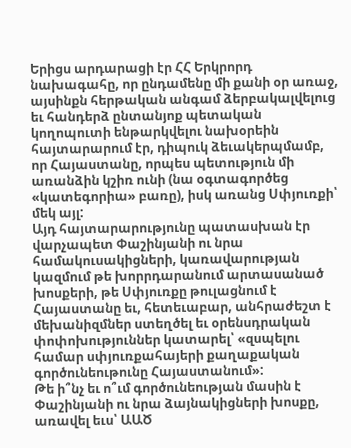Երիցս արդարացի էր ՀՀ Երկրորդ նախագահը, որ ընդամենը մի քանի օր առաջ, այսինքն հերթական անգամ ձերբակալվելուց եւ հանդերձ ընտանյոք պետական կողոպուտի ենթարկվելու նախօրեին հայտարարում էր, դիպուկ ձեւակերպմամբ, որ Հայաստանը, որպես պետություն մի առանձին կշիռ ունի (նա օգտագործեց «կատեգորիա» բառը), իսկ առանց Սփյուռքի՝ մեկ այլ:
Այդ հայտարարությունը պատասխան էր վարչապետ Փաշինյանի ու նրա համակուսակիցների, կառավարության կազմում թե խորրդարանում արտասանած խոսքերի, թե Սփյուռքը թուլացնում է Հայաստանը եւ, հետեւաբար, անհրաժեշտ է մեխանիզմներ ստեղծել եւ օրենսդրական փոփոխություններ կատարել՝ «զսպելու համար սփյուռքահայերի քաղաքական գործունեութունը Հայաստանում»:
Թե ի՞նչ եւ ո՞ւմ գործունեության մասին է Փաշինյանի ու նրա ձայնակիցների խոսքը, առավել եւս՝ ԱԱԾ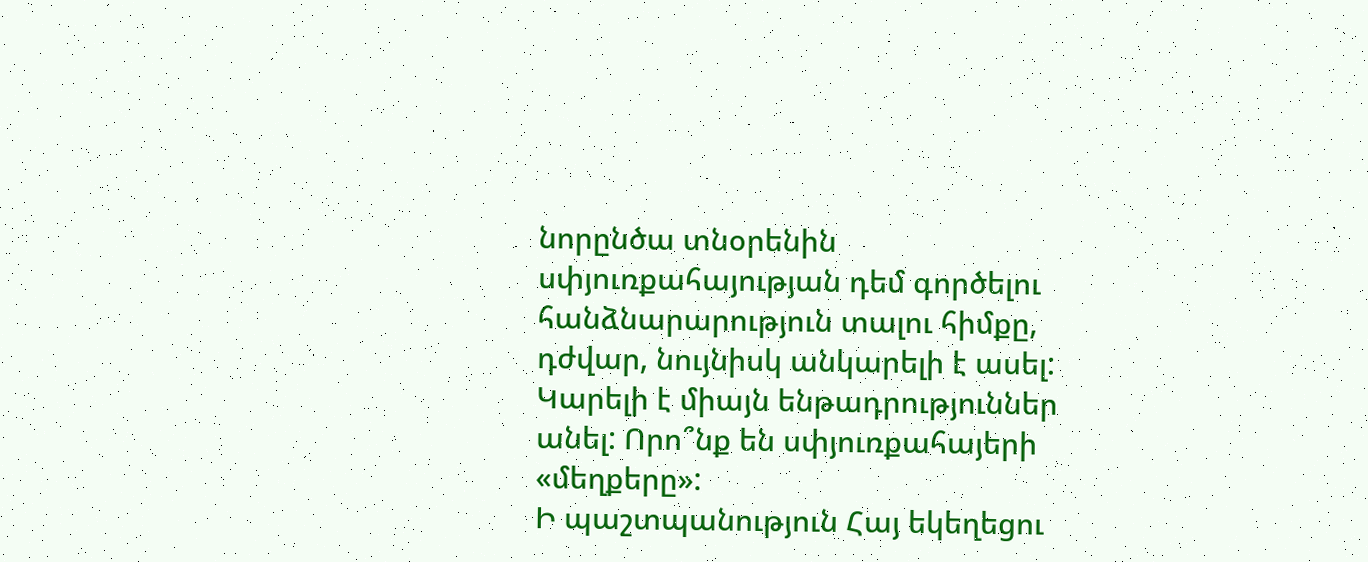նորընծա տնօրենին սփյուռքահայության դեմ գործելու հանձնարարություն տալու հիմքը, դժվար, նույնիսկ անկարելի է ասել: Կարելի է միայն ենթադրություններ անել: Որո՞նք են սփյուռքահայերի «մեղքերը»:
Ի պաշտպանություն Հայ եկեղեցու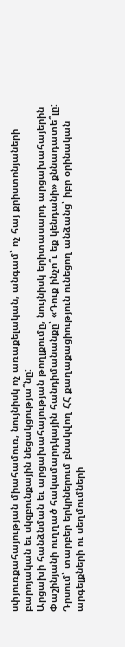սփյուռքահայության միահամուռ, նույնիսկ ոչ առաքելական, անգամ՝ ոչ հայ քրիստոնյաների բարոյական եւ սկզբունքային նեցակցությա՞նը:
Արցախի հանձնման եւ արցախահայության թողլքումը, նույնիսկ երիտասարդ արցախահայերին Փաշինյանի ուղղած հակամարդկային հանդիմանանքը՝ «Դուք ինչո՞ւ եք կենդանի» քննադատե՞լը:
Դրսում՝ տարբեր երկրներում բնակվող ՀՀ քաղաքացիություն ունեցող անձանց՝ իբր օրինական արգելքների ու սեղմումների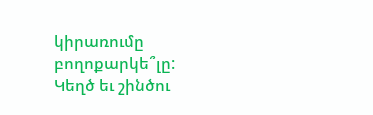կիրառումը բողոքարկե՞լը:
Կեղծ եւ շինծու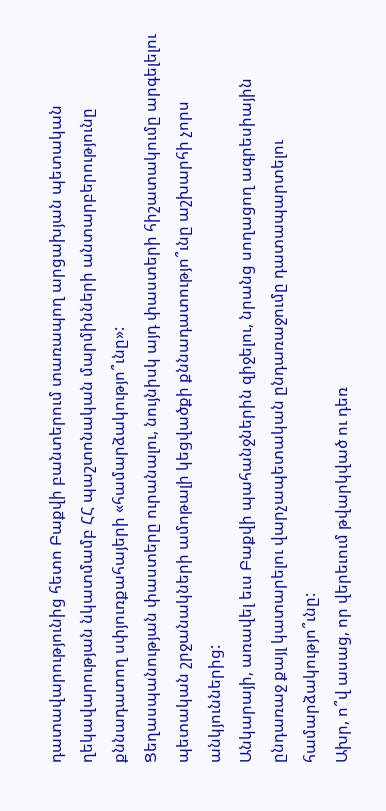դատավարությունից հետո Բաքվի բանտերում տառապող արցախյան պետական ղեկավարության նկատմամբ ՀՀ պաշտոնական մարմինների անտարբերությունը քննադատող սփյուռքահայերի «համարձակությո՞ւնը»:
Ցեղասպանության փաստերը ուրանալու, նույնիսկ այդ փաստերի հիշատակումը արգելելու պետական շրջանակների ամոթալի կեցվածքի քննադատությո՞ւնը աշխարհի չորս անկյուններից:
Անկարայի, առավել եւս Բաքվի պահանջներին զիջելու, նրանց սողացող ագրեսիային ընդառաջ քայլ կատարելու վարչապետական ընդառաջումը դատապարտելու համարձակությո՞ւնը:
Ախր, ո՞վ ասաց, որ վերեւում թվարկված ու դեռ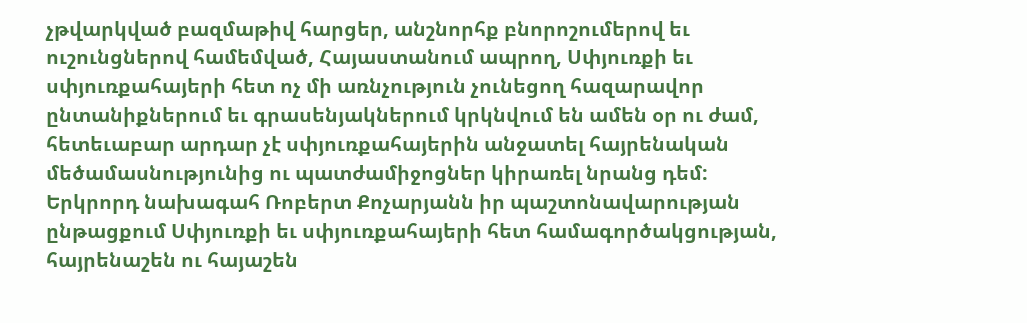չթվարկված բազմաթիվ հարցեր, անշնորհք բնորոշումերով եւ ուշունցներով համեմված, Հայաստանում ապրող, Սփյուռքի եւ սփյուռքահայերի հետ ոչ մի առնչություն չունեցող հազարավոր ընտանիքներում եւ գրասենյակներում կրկնվում են ամեն օր ու ժամ, հետեւաբար արդար չէ սփյուռքահայերին անջատել հայրենական մեծամասնությունից ու պատժամիջոցներ կիրառել նրանց դեմ:
Երկրորդ նախագահ Ռոբերտ Քոչարյանն իր պաշտոնավարության ընթացքում Սփյուռքի եւ սփյուռքահայերի հետ համագործակցության, հայրենաշեն ու հայաշեն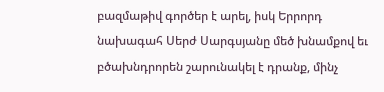բազմաթիվ գործեր է արել, իսկ Երրորդ նախագահ Սերժ Սարգսյանը մեծ խնամքով եւ բծախնդրորեն շարունակել է դրանք, մինչ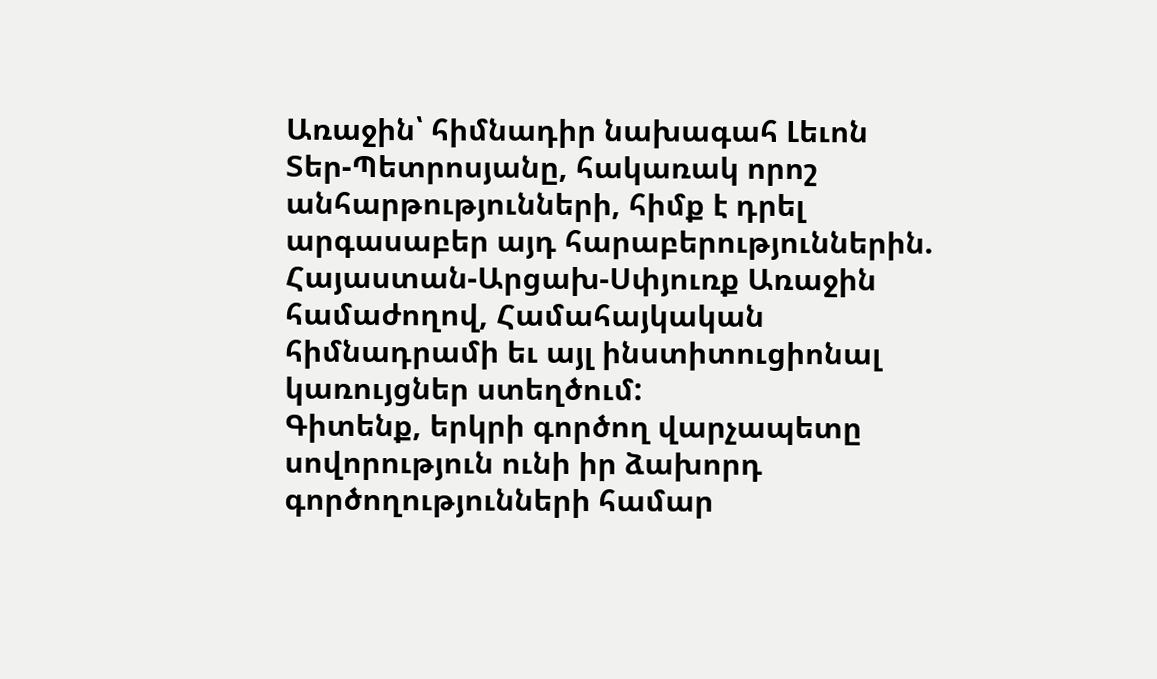Առաջին՝ հիմնադիր նախագահ Լեւոն Տեր-Պետրոսյանը, հակառակ որոշ անհարթությունների, հիմք է դրել արգասաբեր այդ հարաբերություններին. Հայաստան-Արցախ-Սփյուռք Առաջին համաժողով, Համահայկական հիմնադրամի եւ այլ ինստիտուցիոնալ կառույցներ ստեղծում:
Գիտենք, երկրի գործող վարչապետը սովորություն ունի իր ձախորդ գործողությունների համար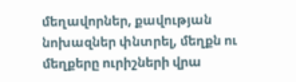մեղավորներ, քավության նոխազներ փնտրել, մեղքն ու մեղքերը ուրիշների վրա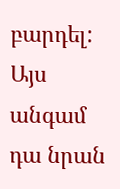բարդել:
Այս անգամ դա նրան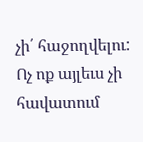չի՛ հաջողվելու:
Ոչ ոք այլեւս չի հավատում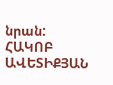նրան:
ՀԱԿՈԲ ԱՎԵՏԻՔՅԱՆ